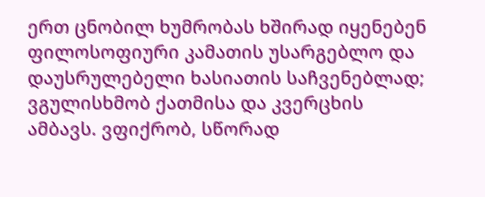ერთ ცნობილ ხუმრობას ხშირად იყენებენ ფილოსოფიური კამათის უსარგებლო და დაუსრულებელი ხასიათის საჩვენებლად; ვგულისხმობ ქათმისა და კვერცხის ამბავს. ვფიქრობ, სწორად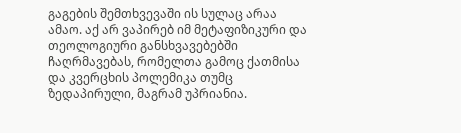გაგების შემთხვევაში ის სულაც არაა ამაო. აქ არ ვაპირებ იმ მეტაფიზიკური და თეოლოგიური განსხვავებებში ჩაღრმავებას, რომელთა გამოც ქათმისა და კვერცხის პოლემიკა თუმც ზედაპირული, მაგრამ უპრიანია.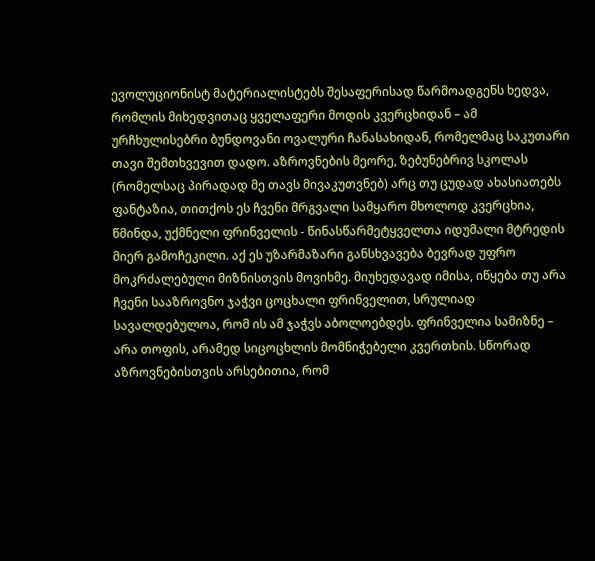ევოლუციონისტ მატერიალისტებს შესაფერისად წარმოადგენს ხედვა, რომლის მიხედვითაც ყველაფერი მოდის კვერცხიდან – ამ ურჩხულისებრი ბუნდოვანი ოვალური ჩანასახიდან, რომელმაც საკუთარი თავი შემთხვევით დადო. აზროვნების მეორე, ზებუნებრივ სკოლას (რომელსაც პირადად მე თავს მივაკუთვნებ) არც თუ ცუდად ახასიათებს ფანტაზია, თითქოს ეს ჩვენი მრგვალი სამყარო მხოლოდ კვერცხია, წმინდა, უქმნელი ფრინველის - წინასწარმეტყველთა იდუმალი მტრედის მიერ გამოჩეკილი. აქ ეს უზარმაზარი განსხვავება ბევრად უფრო მოკრძალებული მიზნისთვის მოვიხმე. მიუხედავად იმისა, იწყება თუ არა ჩვენი სააზროვნო ჯაჭვი ცოცხალი ფრინველით, სრულიად სავალდებულოა, რომ ის ამ ჯაჭვს აბოლოებდეს. ფრინველია სამიზნე – არა თოფის, არამედ სიცოცხლის მომნიჭებელი კვერთხის. სწორად აზროვნებისთვის არსებითია, რომ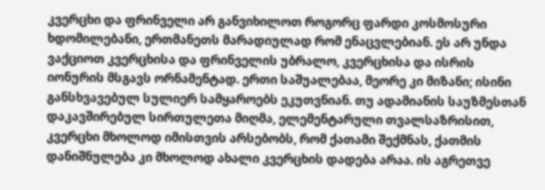კვერცხი და ფრინველი არ განვიხილოთ როგორც ფარდი კოსმოსური ხდომილებანი, ერთმანეთს მარადიულად რომ ენაცვლებიან. ეს არ უნდა ვაქციოთ კვერცხისა და ფრინველის უბრალო, კვერცხისა და ისრის იონურის მსგავს ორნამენტად. ერთი საშუალებაა, მეორე კი მიზანი; ისინი განსხვავებულ სულიერ სამყაროებს ეკუთვნიან. თუ ადამიანის საუზმესთან დაკავშირებულ სირთულეთა მიღმა, ელემენტარული თვალსაზრისით, კვერცხი მხოლოდ იმისთვის არსებობს, რომ ქათამი შექმნას, ქათმის დანიშნულება კი მხოლოდ ახალი კვერცხის დადება არაა. ის აგრეთვე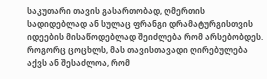საკუთარი თავის გასართობად, ღმერთის სადიდებლად ან სულაც ფრანგი დრამატურგისთვის იდეების მისაწოდებლად შეიძლება რომ არსებობდეს. როგორც ცოცხლს, მას თავისთავადი ღირებულება აქვს ან შესაძლოა, რომ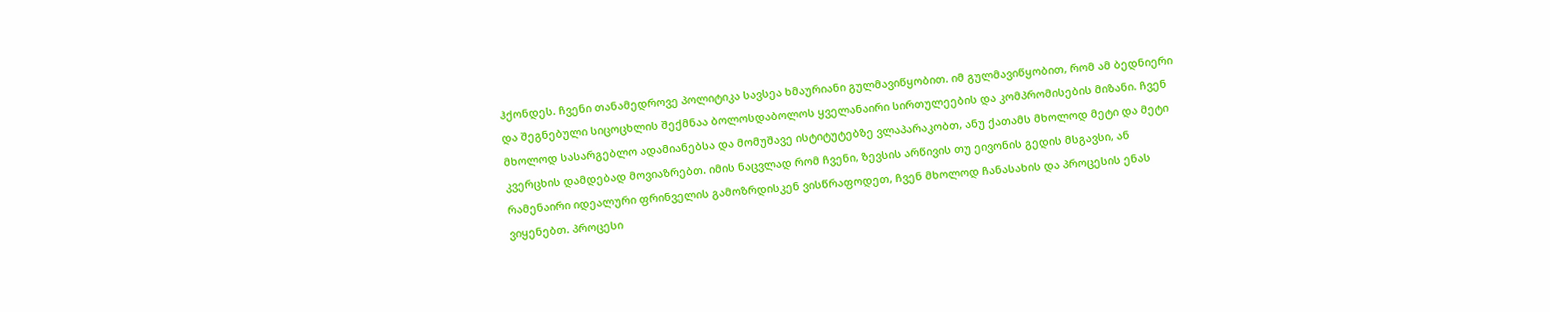ჰქონდეს. ჩვენი თანამედროვე პოლიტიკა სავსეა ხმაურიანი გულმავიწყობით. იმ გულმავიწყობით, რომ ამ ბედნიერი და შეგნებული სიცოცხლის შექმნაა ბოლოსდაბოლოს ყველანაირი სირთულეების და კომპრომისების მიზანი. ჩვენ მხოლოდ სასარგებლო ადამიანებსა და მომუშავე ისტიტუტებზე ვლაპარაკობთ, ანუ ქათამს მხოლოდ მეტი და მეტი კვერცხის დამდებად მოვიაზრებთ. იმის ნაცვლად რომ ჩვენი, ზევსის არწივის თუ ეივონის გედის მსგავსი, ან რამენაირი იდეალური ფრინველის გამოზრდისკენ ვისწრაფოდეთ, ჩვენ მხოლოდ ჩანასახის და პროცესის ენას ვიყენებთ. პროცესი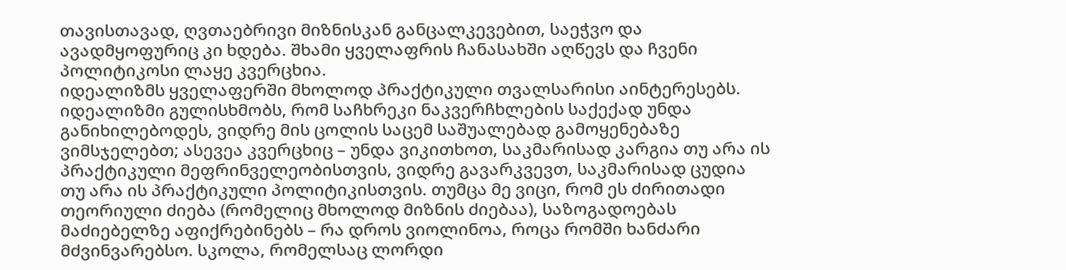თავისთავად, ღვთაებრივი მიზნისკან განცალკევებით, საეჭვო და ავადმყოფურიც კი ხდება. შხამი ყველაფრის ჩანასახში აღწევს და ჩვენი პოლიტიკოსი ლაყე კვერცხია.
იდეალიზმს ყველაფერში მხოლოდ პრაქტიკული თვალსარისი აინტერესებს. იდეალიზმი გულისხმობს, რომ საჩხრეკი ნაკვერჩხლების საქექად უნდა განიხილებოდეს, ვიდრე მის ცოლის საცემ საშუალებად გამოყენებაზე ვიმსჯელებთ; ასევეა კვერცხიც – უნდა ვიკითხოთ, საკმარისად კარგია თუ არა ის პრაქტიკული მეფრინველეობისთვის, ვიდრე გავარკვევთ, საკმარისად ცუდია თუ არა ის პრაქტიკული პოლიტიკისთვის. თუმცა მე ვიცი, რომ ეს ძირითადი თეორიული ძიება (რომელიც მხოლოდ მიზნის ძიებაა), საზოგადოებას მაძიებელზე აფიქრებინებს – რა დროს ვიოლინოა, როცა რომში ხანძარი მძვინვარებსო. სკოლა, რომელსაც ლორდი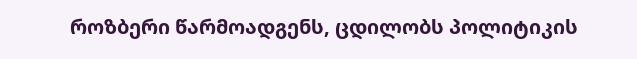როზბერი წარმოადგენს, ცდილობს პოლიტიკის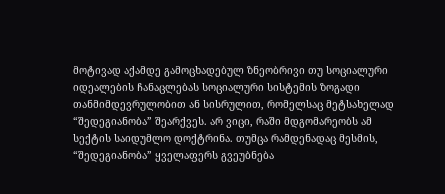მოტივად აქამდე გამოცხადებულ ზნეობრივი თუ სოციალური იდეალების ჩანაცლებას სოციალური სისტემის ზოგადი თანმიმდევრულობით ან სისრულით, რომელსაც მეტსახელად “შედეგიანობა” შეარქვეს. არ ვიცი, რაში მდგომარეობს ამ სექტის საიდუმლო დოქტრინა. თუმცა რამდენადაც მესმის, “შედეგიანობა” ყველაფერს გვეუბნება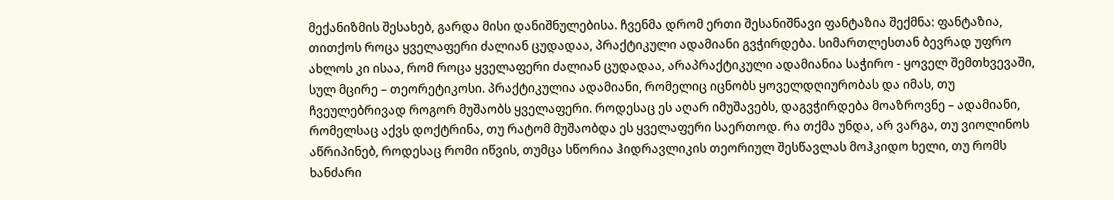მექანიზმის შესახებ, გარდა მისი დანიშნულებისა. ჩვენმა დრომ ერთი შესანიშნავი ფანტაზია შექმნა: ფანტაზია, თითქოს როცა ყველაფერი ძალიან ცუდადაა, პრაქტიკული ადამიანი გვჭირდება. სიმართლესთან ბევრად უფრო ახლოს კი ისაა, რომ როცა ყველაფერი ძალიან ცუდადაა, არაპრაქტიკული ადამიანია საჭირო - ყოველ შემთხვევაში, სულ მცირე – თეორეტიკოსი. პრაქტიკულია ადამიანი, რომელიც იცნობს ყოველდღიურობას და იმას, თუ ჩვეულებრივად როგორ მუშაობს ყველაფერი. როდესაც ეს აღარ იმუშავებს, დაგვჭირდება მოაზროვნე – ადამიანი, რომელსაც აქვს დოქტრინა, თუ რატომ მუშაობდა ეს ყველაფერი საერთოდ. რა თქმა უნდა, არ ვარგა, თუ ვიოლინოს აწრიპინებ, როდესაც რომი იწვის, თუმცა სწორია ჰიდრავლიკის თეორიულ შესწავლას მოჰკიდო ხელი, თუ რომს ხანძარი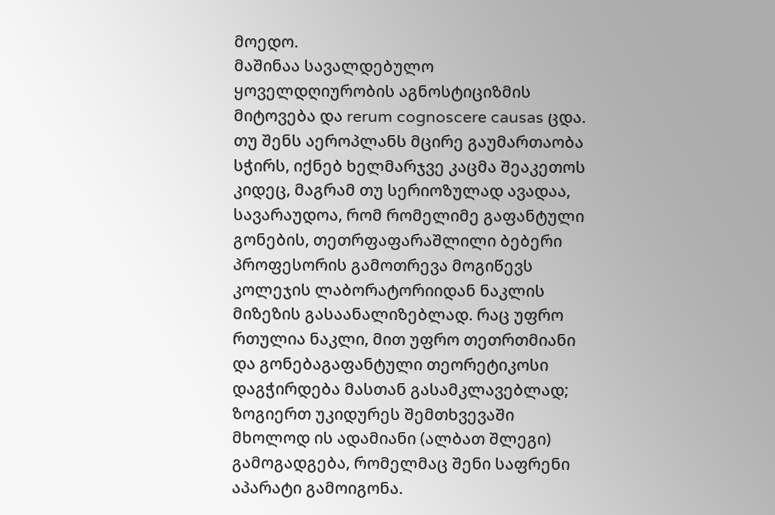მოედო.
მაშინაა სავალდებულო ყოველდღიურობის აგნოსტიციზმის მიტოვება და rerum cognoscere causas ცდა. თუ შენს აეროპლანს მცირე გაუმართაობა სჭირს, იქნებ ხელმარჯვე კაცმა შეაკეთოს კიდეც, მაგრამ თუ სერიოზულად ავადაა, სავარაუდოა, რომ რომელიმე გაფანტული გონების, თეთრფაფარაშლილი ბებერი პროფესორის გამოთრევა მოგიწევს კოლეჯის ლაბორატორიიდან ნაკლის მიზეზის გასაანალიზებლად. რაც უფრო რთულია ნაკლი, მით უფრო თეთრთმიანი და გონებაგაფანტული თეორეტიკოსი დაგჭირდება მასთან გასამკლავებლად; ზოგიერთ უკიდურეს შემთხვევაში მხოლოდ ის ადამიანი (ალბათ შლეგი) გამოგადგება, რომელმაც შენი საფრენი აპარატი გამოიგონა.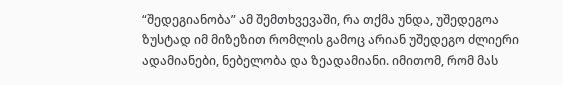“შედეგიანობა” ამ შემთხვევაში, რა თქმა უნდა, უშედეგოა ზუსტად იმ მიზეზით რომლის გამოც არიან უშედეგო ძლიერი ადამიანები, ნებელობა და ზეადამიანი. იმითომ, რომ მას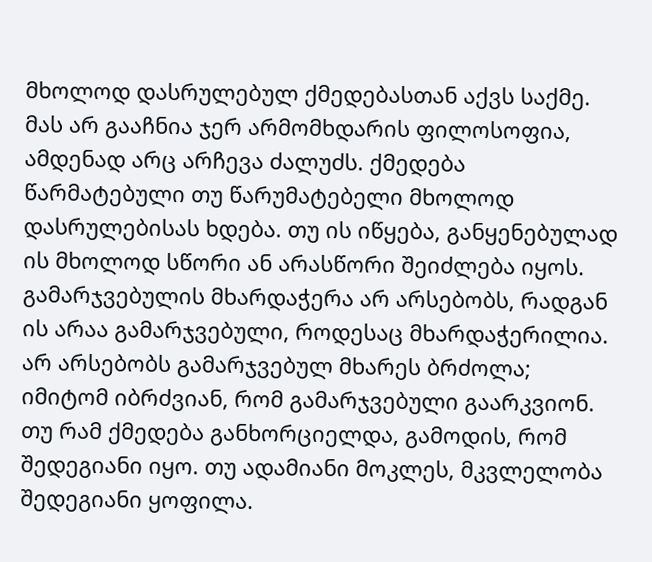მხოლოდ დასრულებულ ქმედებასთან აქვს საქმე. მას არ გააჩნია ჯერ არმომხდარის ფილოსოფია, ამდენად არც არჩევა ძალუძს. ქმედება წარმატებული თუ წარუმატებელი მხოლოდ დასრულებისას ხდება. თუ ის იწყება, განყენებულად ის მხოლოდ სწორი ან არასწორი შეიძლება იყოს. გამარჯვებულის მხარდაჭერა არ არსებობს, რადგან ის არაა გამარჯვებული, როდესაც მხარდაჭერილია. არ არსებობს გამარჯვებულ მხარეს ბრძოლა; იმიტომ იბრძვიან, რომ გამარჯვებული გაარკვიონ. თუ რამ ქმედება განხორციელდა, გამოდის, რომ შედეგიანი იყო. თუ ადამიანი მოკლეს, მკვლელობა შედეგიანი ყოფილა.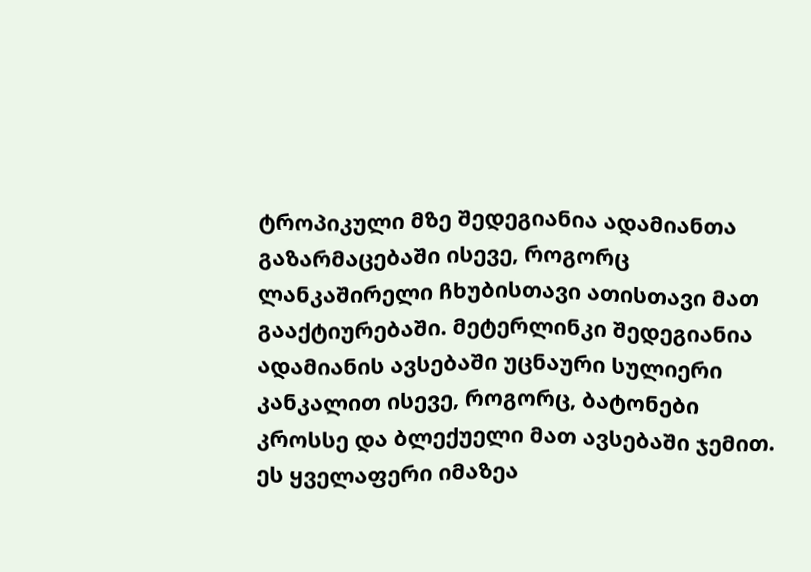ტროპიკული მზე შედეგიანია ადამიანთა გაზარმაცებაში ისევე, როგორც ლანკაშირელი ჩხუბისთავი ათისთავი მათ გააქტიურებაში. მეტერლინკი შედეგიანია ადამიანის ავსებაში უცნაური სულიერი კანკალით ისევე, როგორც, ბატონები კროსსე და ბლექუელი მათ ავსებაში ჯემით. ეს ყველაფერი იმაზეა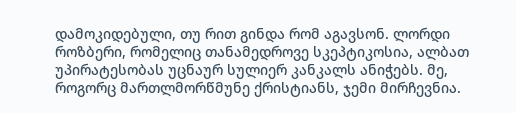დამოკიდებული, თუ რით გინდა რომ აგავსონ. ლორდი როზბერი, რომელიც თანამედროვე სკეპტიკოსია, ალბათ უპირატესობას უცნაურ სულიერ კანკალს ანიჭებს. მე, როგორც მართლმორწმუნე ქრისტიანს, ჯემი მირჩევნია.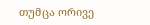თუმცა ორივე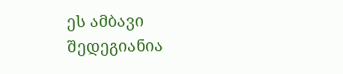ეს ამბავი შედეგიანია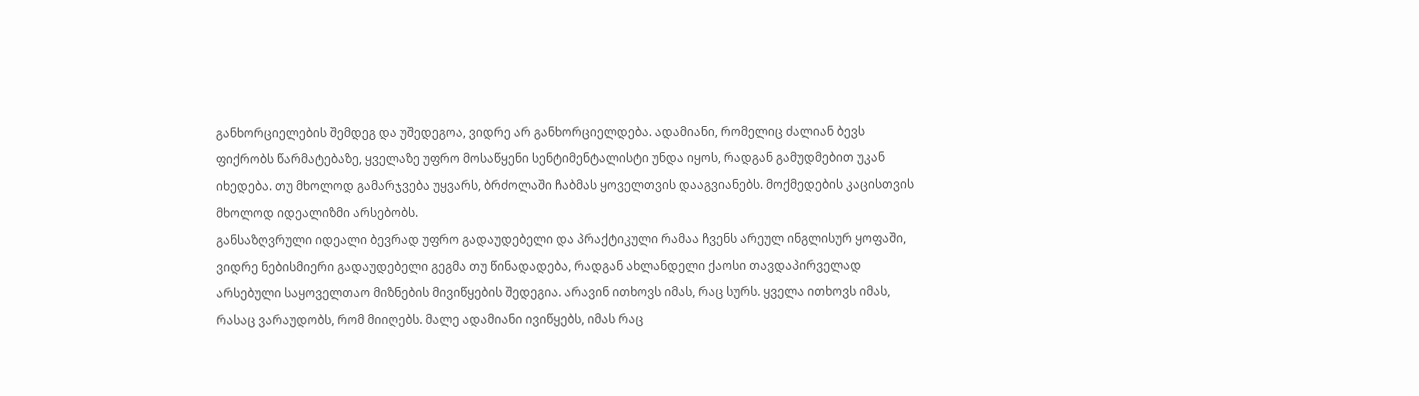განხორციელების შემდეგ და უშედეგოა, ვიდრე არ განხორციელდება. ადამიანი, რომელიც ძალიან ბევს ფიქრობს წარმატებაზე, ყველაზე უფრო მოსაწყენი სენტიმენტალისტი უნდა იყოს, რადგან გამუდმებით უკან იხედება. თუ მხოლოდ გამარჯვება უყვარს, ბრძოლაში ჩაბმას ყოველთვის დააგვიანებს. მოქმედების კაცისთვის მხოლოდ იდეალიზმი არსებობს.
განსაზღვრული იდეალი ბევრად უფრო გადაუდებელი და პრაქტიკული რამაა ჩვენს არეულ ინგლისურ ყოფაში, ვიდრე ნებისმიერი გადაუდებელი გეგმა თუ წინადადება, რადგან ახლანდელი ქაოსი თავდაპირველად არსებული საყოველთაო მიზნების მივიწყების შედეგია. არავინ ითხოვს იმას, რაც სურს. ყველა ითხოვს იმას, რასაც ვარაუდობს, რომ მიიღებს. მალე ადამიანი ივიწყებს, იმას რაც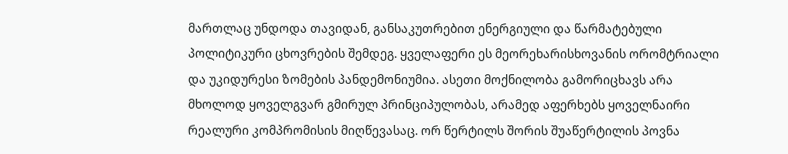მართლაც უნდოდა თავიდან, განსაკუთრებით ენერგიული და წარმატებული პოლიტიკური ცხოვრების შემდეგ. ყველაფერი ეს მეორეხარისხოვანის ორომტრიალი და უკიდურესი ზომების პანდემონიუმია. ასეთი მოქნილობა გამორიცხავს არა მხოლოდ ყოველგვარ გმირულ პრინციპულობას, არამედ აფერხებს ყოველნაირი რეალური კომპრომისის მიღწევასაც. ორ წერტილს შორის შუაწერტილის პოვნა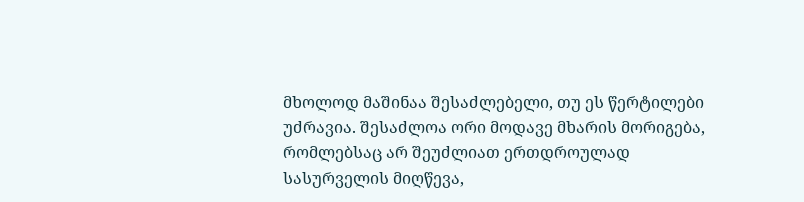მხოლოდ მაშინაა შესაძლებელი, თუ ეს წერტილები უძრავია. შესაძლოა ორი მოდავე მხარის მორიგება, რომლებსაც არ შეუძლიათ ერთდროულად სასურველის მიღწევა,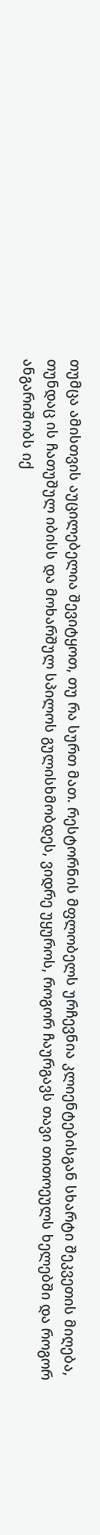თუმცა ამისთვის აუცილებელია შევიტყოთ, თუ რა სურთ მათ. რესტორნის მფლობელს ურჩევნია კლიენტებისგან სხარტი შეკვეთის მიღება, თუნდაც ის ჩათუშულ იბისს და მოხარშულ სპილოს გულისხმობდეს, ვიდრე უყუროს, როგორ ჩაურგავს თავი თითოეულს ხელებში და როგორ ანგარიშობს იქ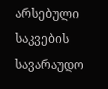არსებული საკვების სავარაუდო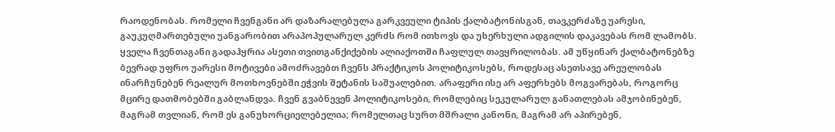რაოდენობას. რომელი ჩვენგანი არ დაზარალებულა გარკვეული ტიპის ქალბატონისგან, თავკერძაზე უარესი, გაუკუღმართებული უანგარობით არაპოპულარულ კერძს რომ ითხოვს და უხერხული ადგილის დაკავებას რომ ლამობს. ყველა ჩვენთაგანი გადაჰყრია ასეთი თვითგანქიქების ალიაქოთში ჩაფლულ თავყრილობას. ამ უწყინარ ქალბატონებზე ბევრად უფრო უარესი მოტივები ამოძრავებთ ჩვენს პრაქტიკოს პოლიტიკოსებს, როდესაც ასეთსავე არეულობას ინარჩუნებენ რეალურ მოთხოვნებში ეჭვის შეტანის საშუალებით. არაფერი ისე არ აფერხებს მოგვარებას, როგორც მცირე დათმობებში გაბლანდვა. ჩვენ გვაბნევენ პოლიტიკოსები, რომლებიც სეკულარულ განათლებას ამჯობინებენ, მაგრამ თვლიან, რომ ეს განუხორციელებელია; რომელთაც სურთ მშრალი კანონი, მაგრამ არ აპირებენ,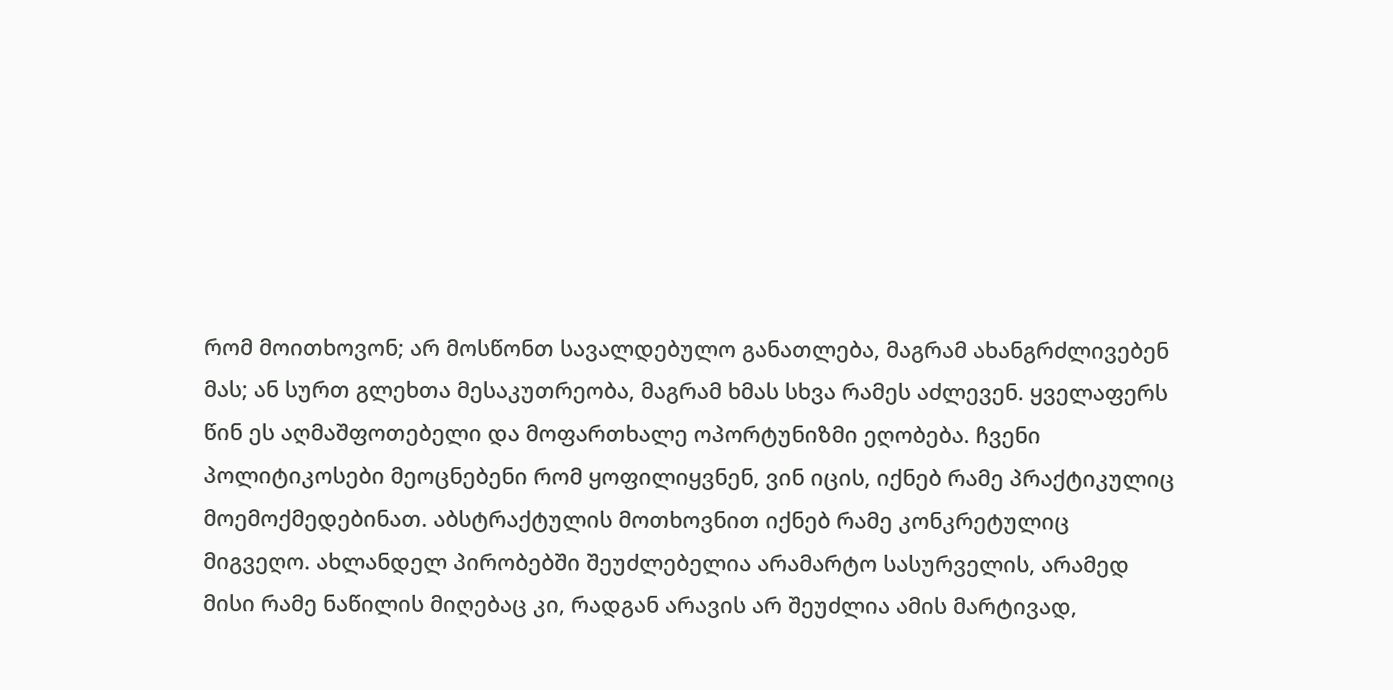რომ მოითხოვონ; არ მოსწონთ სავალდებულო განათლება, მაგრამ ახანგრძლივებენ მას; ან სურთ გლეხთა მესაკუთრეობა, მაგრამ ხმას სხვა რამეს აძლევენ. ყველაფერს წინ ეს აღმაშფოთებელი და მოფართხალე ოპორტუნიზმი ეღობება. ჩვენი პოლიტიკოსები მეოცნებენი რომ ყოფილიყვნენ, ვინ იცის, იქნებ რამე პრაქტიკულიც მოემოქმედებინათ. აბსტრაქტულის მოთხოვნით იქნებ რამე კონკრეტულიც მიგვეღო. ახლანდელ პირობებში შეუძლებელია არამარტო სასურველის, არამედ მისი რამე ნაწილის მიღებაც კი, რადგან არავის არ შეუძლია ამის მარტივად,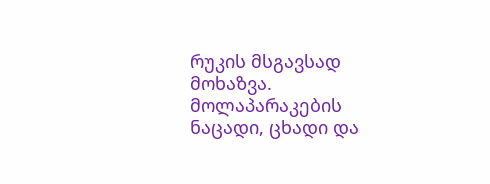რუკის მსგავსად მოხაზვა. მოლაპარაკების ნაცადი, ცხადი და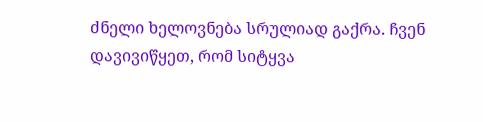ძნელი ხელოვნება სრულიად გაქრა. ჩვენ დავივიწყეთ, რომ სიტყვა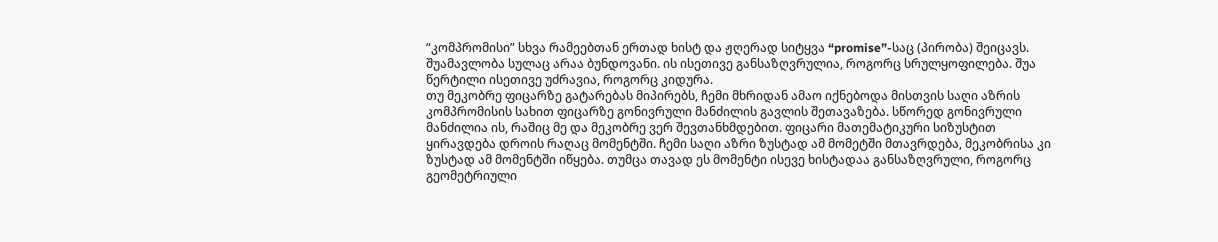“კომპრომისი” სხვა რამეებთან ერთად ხისტ და ჟღერად სიტყვა “promise”-საც (პირობა) შეიცავს. შუამავლობა სულაც არაა ბუნდოვანი. ის ისეთივე განსაზღვრულია, როგორც სრულყოფილება. შუა წერტილი ისეთივე უძრავია, როგორც კიდურა.
თუ მეკობრე ფიცარზე გატარებას მიპირებს, ჩემი მხრიდან ამაო იქნებოდა მისთვის საღი აზრის კომპრომისის სახით ფიცარზე გონივრული მანძილის გავლის შეთავაზება. სწორედ გონივრული მანძილია ის, რაშიც მე და მეკობრე ვერ შევთანხმდებით. ფიცარი მათემატიკური სიზუსტით ყირავდება დროის რაღაც მომენტში. ჩემი საღი აზრი ზუსტად ამ მომეტში მთავრდება, მეკობრისა კი ზუსტად ამ მომენტში იწყება. თუმცა თავად ეს მომენტი ისევე ხისტადაა განსაზღვრული, როგორც გეომეტრიული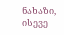ნახაზი, ისევე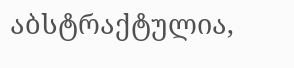აბსტრაქტულია,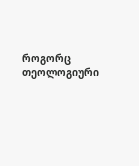როგორც თეოლოგიური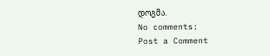დოგმა.
No comments:
Post a Comment